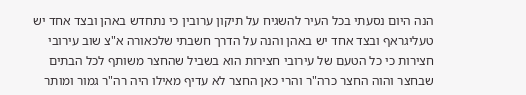הנה היום נסעתי בכל העיר להשגיח על תיקון ערובין כי נתחדש באהן ובצד אחד יש טעליגראף ובצד אחד יש באהן והנה על הדרך חשבתי שלכאורה א"צ שוב עירובי חצירות כי כל הטעם של עירובי חצירות הוא בשביל שהחצר משותף לכל הבתים שבחצר והוה החצר כרה"ר והרי כאן החצר לא עדיף מאילו היה רה"ר גמור ומותר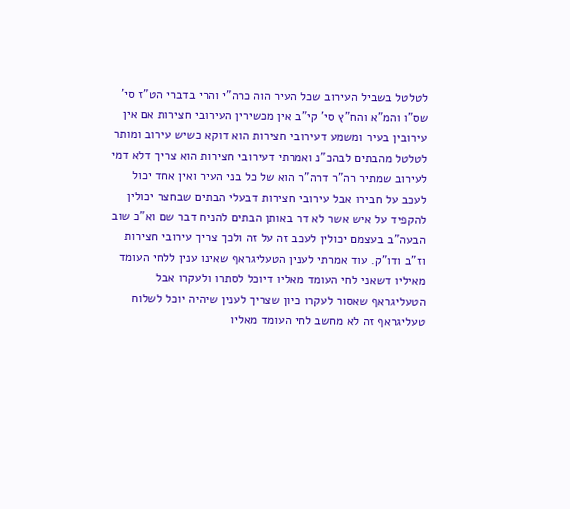לטלטל בשביל העירוב שכל העיר הוה כרה"י והרי בדברי הט"ז סי' שס"ו והמ"א והח"ץ סי' קי"ב אין מכשירין העירובי חצירות אם אין עירובין בעיר ומשמע דעירובי חצירות הוא דוקא כשיש עירוב ומותר לטלטל מהבתים לבהכ"נ ואמרתי דעירובי חצירות הוא צריך דלא דמי לעירוב שמתיר רה"ר דרה"ר הוא של כל בני העיר ואין אחד יכול לעכב על חבירו אבל עירובי חצירות דבעלי הבתים שבחצר יכולין להקפיד על איש אשר לא דר באותן הבתים להניח דבר שם וא"כ שוב הבעה"ב בעצמם יכולין לעכב זה על זה ולכך צריך עירובי חצירות וז"ב ודו"ק. עוד אמרתי לענין הטעליגראף שאינו ענין ללחי העומד מאיליו דשאני לחי העומד מאליו דיוכל לסתרו ולעקרו אבל הטעליגראף שאסור לעקרו כיון שצריך לענין שיהיה יוכל לשלוח טעליגראף זה לא מחשב לחי העומד מאליו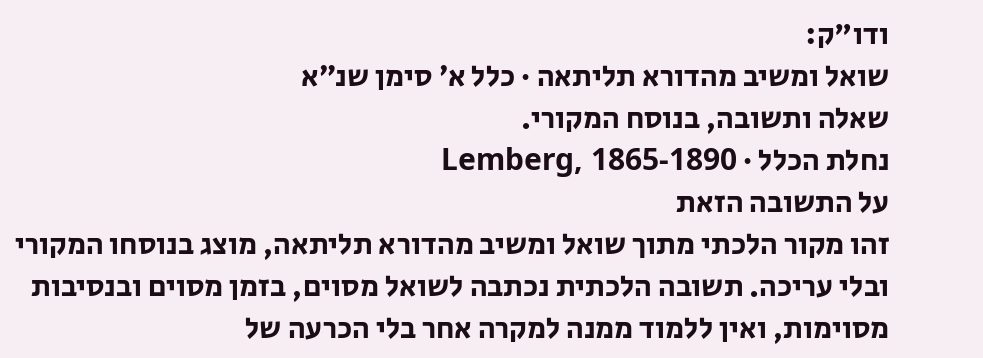ודו"ק:
שואל ומשיב מהדורא תליתאה · כלל א׳ סימן שנ״א
שאלה ותשובה, בנוסח המקורי.
נחלת הכלל · Lemberg, 1865-1890
על התשובה הזאת
זהו מקור הלכתי מתוך שואל ומשיב מהדורא תליתאה, מוצג בנוסחו המקורי ובלי עריכה. תשובה הלכתית נכתבה לשואל מסוים, בזמן מסוים ובנסיבות מסוימות, ואין ללמוד ממנה למקרה אחר בלי הכרעה של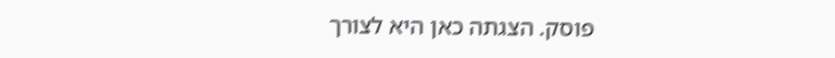פוסק. הצגתה כאן היא לצורך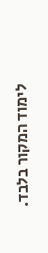לימוד המקור בלבד.